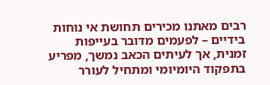רבים מאתנו מכירים תחושת אי נוחות בידיים – לפעמים מדובר בעייפות זמנית, אך לעיתים הכאב נמשך, מפריע בתפקוד היומיומי ומתחיל לעורר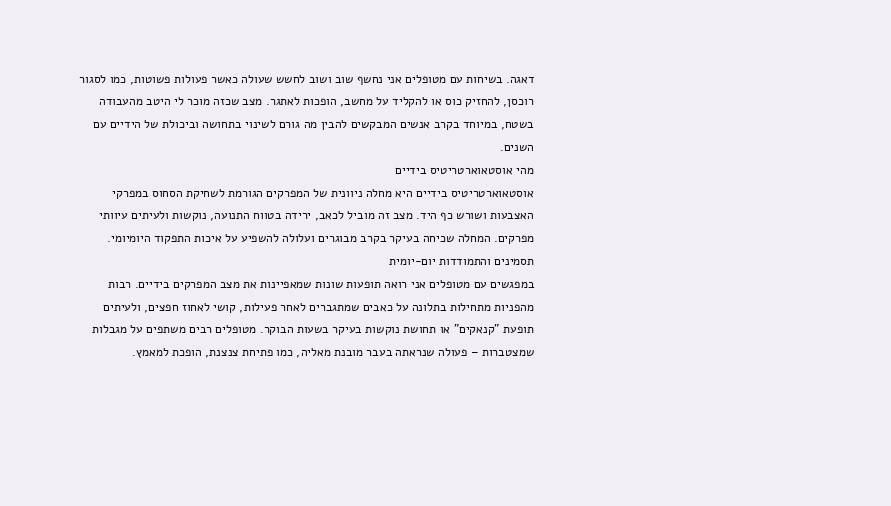דאגה. בשיחות עם מטופלים אני נחשף שוב ושוב לחשש שעולה כאשר פעולות פשוטות, כמו לסגור רוכסן, להחזיק כוס או להקליד על מחשב, הופכות לאתגר. מצב שכזה מוכר לי היטב מהעבודה בשטח, במיוחד בקרב אנשים המבקשים להבין מה גורם לשינוי בתחושה וביכולת של הידיים עם השנים.
מהי אוסטאוארטריטיס בידיים
אוסטאוארטריטיס בידיים היא מחלה ניוונית של המפרקים הגורמת לשחיקת הסחוס במפרקי האצבעות ושורש כף היד. מצב זה מוביל לכאב, ירידה בטווח התנועה, נוקשות ולעיתים עיוותי מפרקים. המחלה שכיחה בעיקר בקרב מבוגרים ועלולה להשפיע על איכות התפקוד היומיומי.
תסמינים והתמודדות יום-יומית
במפגשים עם מטופלים אני רואה תופעות שונות שמאפיינות את מצב המפרקים בידיים. רבות מהפניות מתחילות בתלונה על כאבים שמתגברים לאחר פעילות, קושי לאחוז חפצים, ולעיתים תופעת "קנאקים" או תחושת נוקשות בעיקר בשעות הבוקר. מטופלים רבים משתפים על מגבלות שמצטברות – פעולה שנראתה בעבר מובנת מאליה, כמו פתיחת צנצנת, הופכת למאמץ.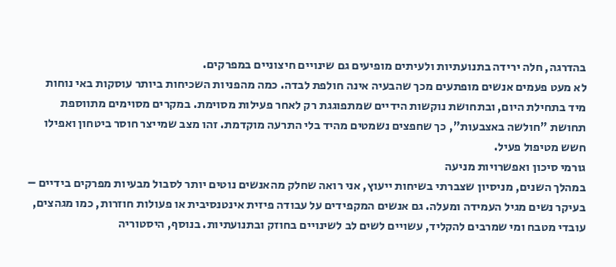בהדרגה, חלה ירידה בתנועתיות ולעיתים מופיעים גם שינויים חיצוניים במפרקים.
לא מעט פעמים אנשים מופתעים מכך שהבעיה אינה חולפת לבדה. כמה מהפניות השכיחות ביותר עוסקות באי נוחות מיד בתחילת היום, ובתחושת נוקשות הידיים שמתפוגגת רק לאחר פעילות מסוימת. במקרים מסוימים מתווספת תחושת "חולשה באצבעות", כך שחפצים נשמטים מהיד בלי התרעה מוקדמת. זהו מצב שמייצר חוסר ביטחון ואפילו חשש מטיפול פעיל.
גורמי סיכון ואפשרויות מניעה
במהלך השנים, מניסיון שצברתי בשיחות ייעוץ, אני רואה שחלק מהאנשים נוטים יותר לסבול מבעיות מפרקים בידיים – בעיקר נשים מגיל העמידה ומעלה. גם אנשים המקפידים על עבודה פיזית אינטנסיבית או פעולות חוזרות, כמו מגהצים, עובדי מטבח ומי שמרבים להקליד, עשויים לשים לב לשינויים בחוזק ובתנועתיות. בנוסף, היסטוריה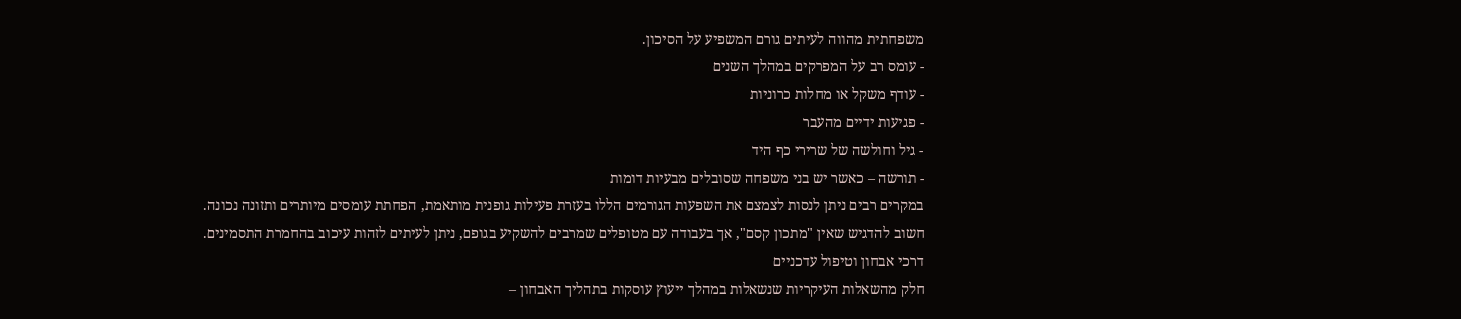משפחתית מהווה לעיתים גורם המשפיע על הסיכון.
- עומס רב על המפרקים במהלך השנים
- עודף משקל או מחלות כרוניות
- פגיעות ידיים מהעבר
- גיל וחולשה של שרירי כף היד
- תורשה – כאשר יש בני משפחה שסובלים מבעיות דומות
במקרים רבים ניתן לנסות לצמצם את השפעות הגורמים הללו בעזרת פעילות גופנית מותאמת, הפחתת עומסים מיותרים ותזונה נכונה. חשוב להדגיש שאין "מתכון קסם", אך בעבודה עם מטופלים שמרבים להשקיע בגופם, ניתן לעיתים לזהות עיכוב בהחמרת התסמינים.
דרכי אבחון וטיפול עדכניים
חלק מהשאלות העיקריות שנשאלות במהלך ייעוץ עוסקות בתהליך האבחון –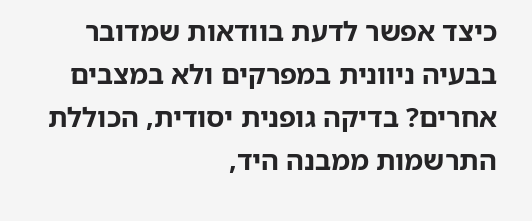כיצד אפשר לדעת בוודאות שמדובר בבעיה ניוונית במפרקים ולא במצבים אחרים? בדיקה גופנית יסודית, הכוללת התרשמות ממבנה היד,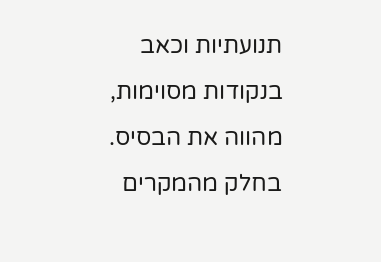תנועתיות וכאב בנקודות מסוימות, מהווה את הבסיס. בחלק מהמקרים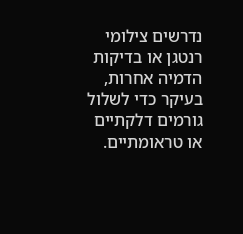נדרשים צילומי רנטגן או בדיקות הדמיה אחרות, בעיקר כדי לשלול גורמים דלקתיים או טראומתיים.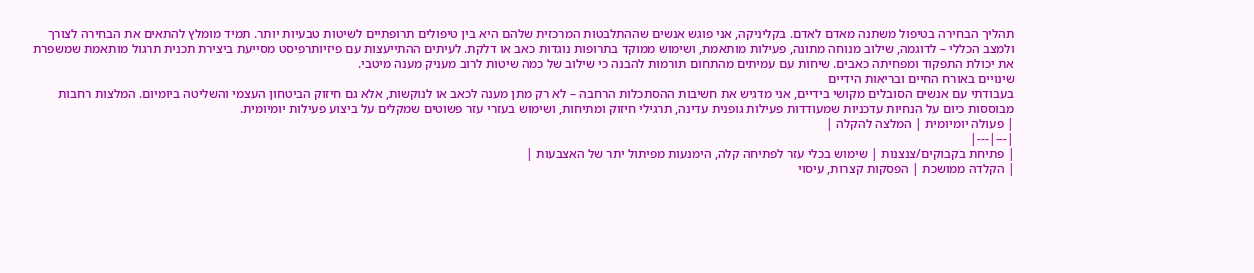תהליך הבחירה בטיפול משתנה מאדם לאדם. בקליניקה, אני פוגש אנשים שההתלבטות המרכזית שלהם היא בין טיפולים תרופתיים לשיטות טבעיות יותר. תמיד מומלץ להתאים את הבחירה לצורך ולמצב הכללי – לדוגמה, שילוב מנוחה מתונה, פעילות מותאמת, ושימוש ממוקד בתרופות נוגדות כאב או דלקת. לעיתים ההתייעצות עם פיזיותרפיסט מסייעת ביצירת תכנית תרגול מותאמת שמשפרת את יכולת התפקוד ומפחיתה כאבים. שיחות עם עמיתים מהתחום תורמות להבנה כי שילוב של כמה שיטות לרוב מעניק מענה מיטבי.
שינויים באורח החיים ובריאות הידיים
בעבודתי עם אנשים הסובלים מקושי בידיים, אני מדגיש את חשיבות ההסתכלות הרחבה – לא רק מתן מענה לכאב או לנוקשות, אלא גם חיזוק הביטחון העצמי והשליטה ביומיום. המלצות רחבות מבוססות כיום על הנחיות עדכניות שמעודדות פעילות גופנית עדינה, תרגילי חיזוק ומתיחות, ושימוש בעזרי עזר פשוטים שמקלים על ביצוע פעילות יומיומית.
| פעולה יומיומית | המלצה להקלה |
|---|---|
| פתיחת בקבוקים/צנצנות | שימוש בכלי עזר לפתיחה קלה, הימנעות מפיתול יתר של האצבעות |
| הקלדה ממושכת | הפסקות קצרות, עיסוי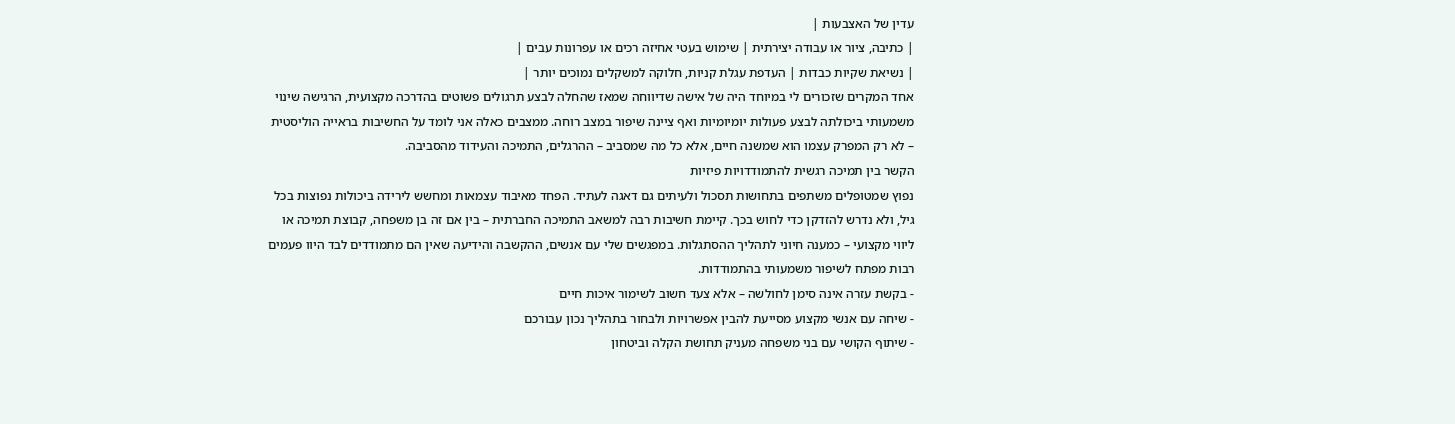עדין של האצבעות |
| כתיבה, ציור או עבודה יצירתית | שימוש בעטי אחיזה רכים או עפרונות עבים |
| נשיאת שקיות כבדות | העדפת עגלת קניות, חלוקה למשקלים נמוכים יותר |
אחד המקרים שזכורים לי במיוחד היה של אישה שדיווחה שמאז שהחלה לבצע תרגולים פשוטים בהדרכה מקצועית, הרגישה שינוי משמעותי ביכולתה לבצע פעולות יומיומיות ואף ציינה שיפור במצב רוחה. ממצבים כאלה אני לומד על החשיבות בראייה הוליסטית – לא רק המפרק עצמו הוא שמשנה חיים, אלא כל מה שמסביב – ההרגלים, התמיכה והעידוד מהסביבה.
הקשר בין תמיכה רגשית להתמודדויות פיזיות
נפוץ שמטופלים משתפים בתחושות תסכול ולעיתים גם דאגה לעתיד. הפחד מאיבוד עצמאות ומחשש לירידה ביכולות נפוצות בכל גיל, ולא נדרש להזדקן כדי לחוש בכך. קיימת חשיבות רבה למשאב התמיכה החברתית – בין אם זה בן משפחה, קבוצת תמיכה או ליווי מקצועי – כמענה חיוני לתהליך ההסתגלות. במפגשים שלי עם אנשים, ההקשבה והידיעה שאין הם מתמודדים לבד היוו פעמים רבות מפתח לשיפור משמעותי בהתמודדות.
- בקשת עזרה אינה סימן לחולשה – אלא צעד חשוב לשימור איכות חיים
- שיחה עם אנשי מקצוע מסייעת להבין אפשרויות ולבחור בתהליך נכון עבורכם
- שיתוף הקושי עם בני משפחה מעניק תחושת הקלה וביטחון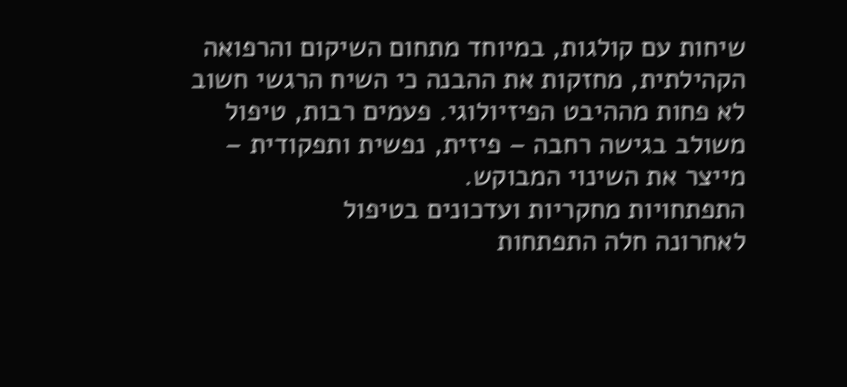שיחות עם קולגות, במיוחד מתחום השיקום והרפואה הקהילתית, מחזקות את ההבנה כי השיח הרגשי חשוב לא פחות מההיבט הפיזיולוגי. פעמים רבות, טיפול משולב בגישה רחבה – פיזית, נפשית ותפקודית – מייצר את השינוי המבוקש.
התפתחויות מחקריות ועדכונים בטיפול
לאחרונה חלה התפתחות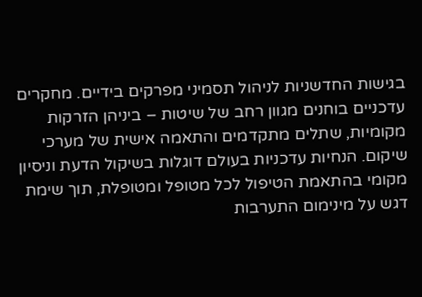בגישות החדשניות לניהול תסמיני מפרקים בידיים. מחקרים עדכניים בוחנים מגוון רחב של שיטות – ביניהן הזרקות מקומיות, שתלים מתקדמים והתאמה אישית של מערכי שיקום. הנחיות עדכניות בעולם דוגלות בשיקול הדעת וניסיון מקומי בהתאמת הטיפול לכל מטופל ומטופלת, תוך שימת דגש על מינימום התערבות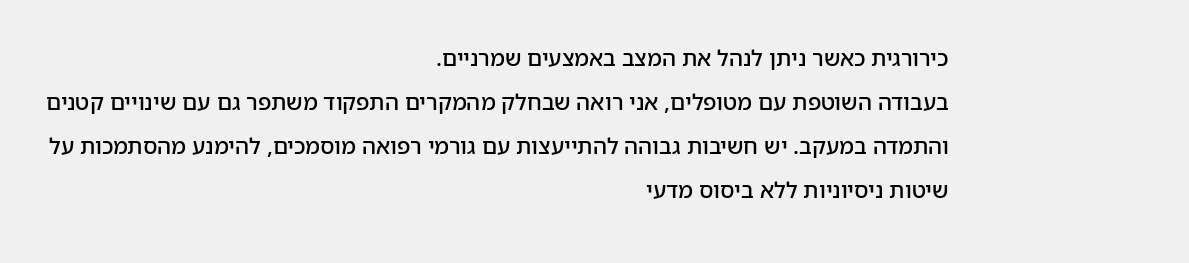כירורגית כאשר ניתן לנהל את המצב באמצעים שמרניים.
בעבודה השוטפת עם מטופלים, אני רואה שבחלק מהמקרים התפקוד משתפר גם עם שינויים קטנים והתמדה במעקב. יש חשיבות גבוהה להתייעצות עם גורמי רפואה מוסמכים, להימנע מהסתמכות על שיטות ניסיוניות ללא ביסוס מדעי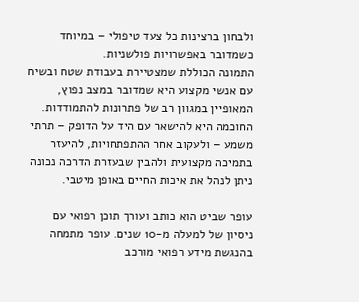ולבחון ברצינות כל צעד טיפולי – במיוחד כשמדובר באפשרויות פולשניות.
התמונה הכוללת שמצטיירת בעבודת שטח ובשיח עם אנשי מקצוע היא שמדובר במצב נפוץ, המאופיין במגוון רב של פתרונות להתמודדות. החוכמה היא להישאר עם היד על הדופק – תרתי משמע – ולעקוב אחר ההתפתחויות, להיעזר בתמיכה מקצועית ולהבין שבעזרת הדרכה נכונה ניתן לנהל את איכות החיים באופן מיטבי.

עופר שביט הוא כותב ועורך תוכן רפואי עם ניסיון של למעלה מ-10 שנים. עופר מתמחה בהנגשת מידע רפואי מורכב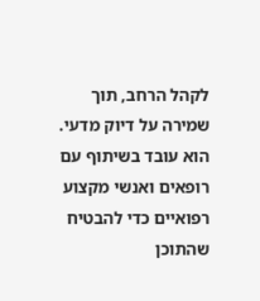לקהל הרחב, תוך שמירה על דיוק מדעי. הוא עובד בשיתוף עם רופאים ואנשי מקצוע רפואיים כדי להבטיח שהתוכן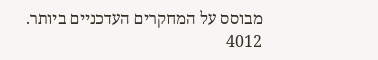מבוסס על המחקרים העדכניים ביותר.
4012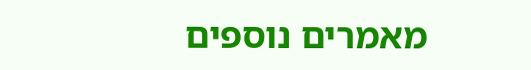מאמרים נוספים